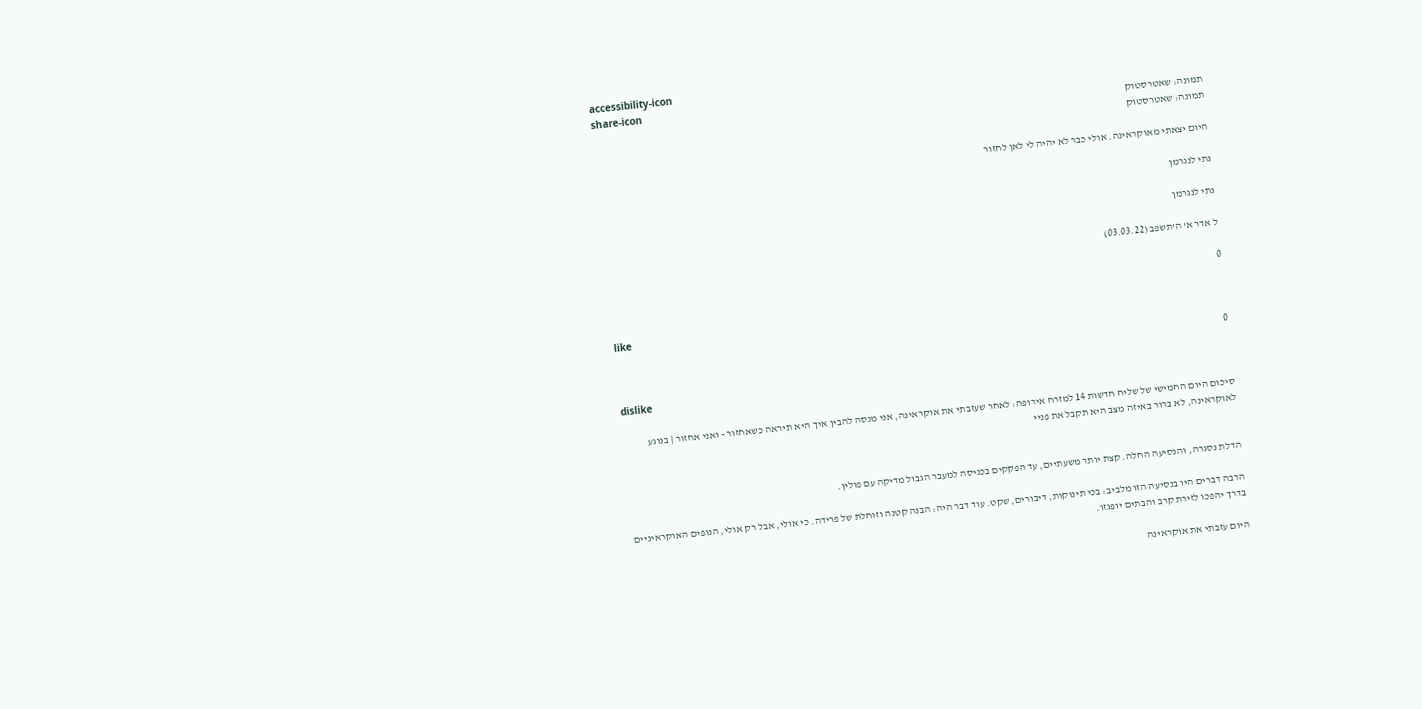accessibility-icon
share-icon
תמונה: שאטרסטוק
תמונה: שאטרסטוק

היום יצאתי מאוקראינה. אולי כבר לא יהיה לי לאן לחזור

נתי לנגרמן

נתי לנגרמן

ל אדר א' ה'תשפב (03.03.22)

0

like

0

dislike

סיכום היום החמישי של שליח חדשות 14 למזרח אירופה: לאחר שעזבתי את אוקראינה, אני מנסה להבין איך היא תיראה כשאחזור - ואני אחזור | בנוגע לאוקראינה, לא ברור באיזה מצב היא תקבל את פניי


הדלת נסגרה, והנסיעה החלה. קצת יותר משעתיים, עד הפקקים בכניסה למעבר הגבול מדיקה עם פולין.

הרבה דברים היו בנסיעה הזו מלביב: בכי תינוקות, דיבורים, שקט. עוד דבר היה: הבנה קטנה וזוחלת של פרידה. כי אולי, אבל רק אולי, הנופים האוקראיניים בדרך יהפכו לזירת קרב והבתים יופגזו.

היום עזבתי את אוקראינה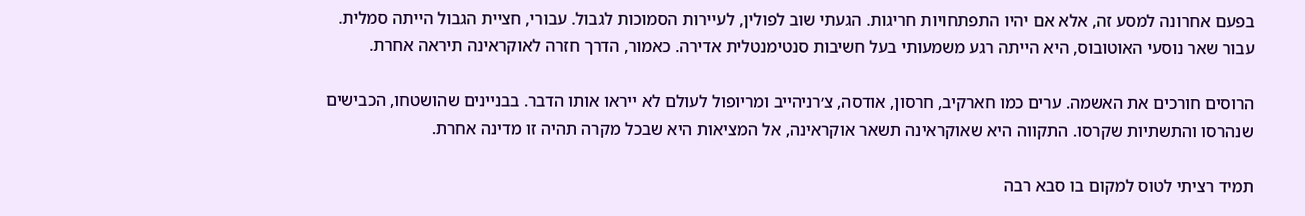בפעם אחרונה למסע זה, אלא אם יהיו התפתחויות חריגות. הגעתי שוב לפולין, לעיירות הסמוכות לגבול. עבורי, חציית הגבול הייתה סמלית. עבור שאר נוסעי האוטובוס, היא הייתה רגע משמעותי בעל חשיבות סנטימנטלית אדירה. כאמור, הדרך חזרה לאוקראינה תיראה אחרת.

הרוסים חורכים את האשמה. ערים כמו חארקיב, חרסון, אודסה, צ׳רניהייב ומריופול לעולם לא ייראו אותו הדבר. בבניינים שהושטחו, הכבישים שנהרסו והתשתיות שקרסו. התקווה היא שאוקראינה תשאר אוקראינה, אל המציאות היא שבכל מקרה תהיה זו מדינה אחרת.

תמיד רציתי לטוס למקום בו סבא רבה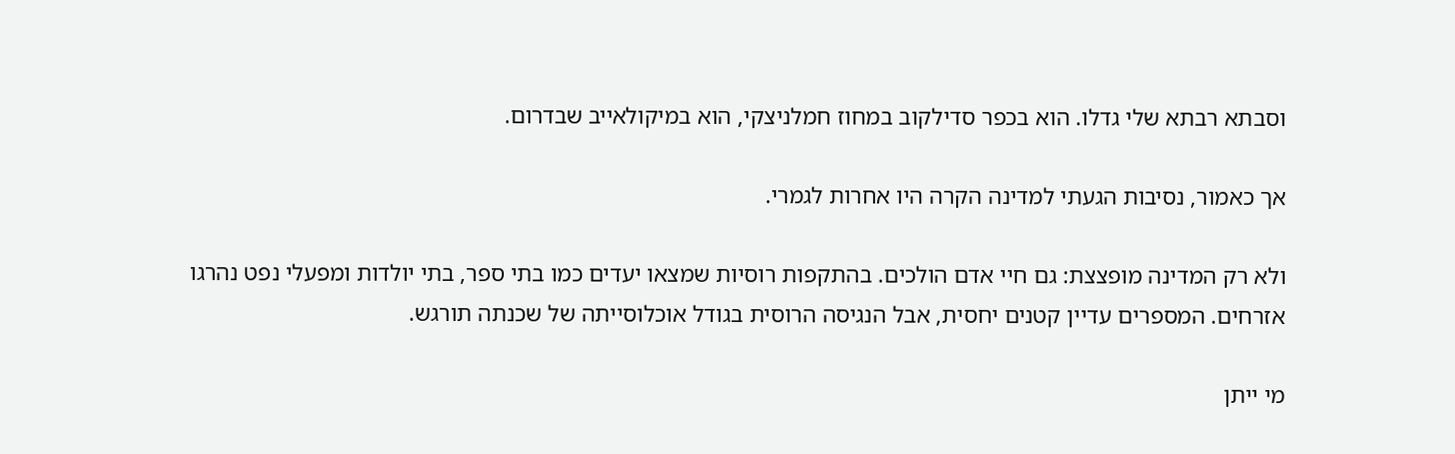וסבתא רבתא שלי גדלו. הוא בכפר סדילקוב במחוז חמלניצקי, הוא במיקולאייב שבדרום.

אך כאמור, נסיבות הגעתי למדינה הקרה היו אחרות לגמרי.

ולא רק המדינה מופצצת: גם חיי אדם הולכים. בהתקפות רוסיות שמצאו יעדים כמו בתי ספר, בתי יולדות ומפעלי נפט נהרגו אזרחים. המספרים עדיין קטנים יחסית, אבל הנגיסה הרוסית בגודל אוכלוסייתה של שכנתה תורגש.

מי ייתן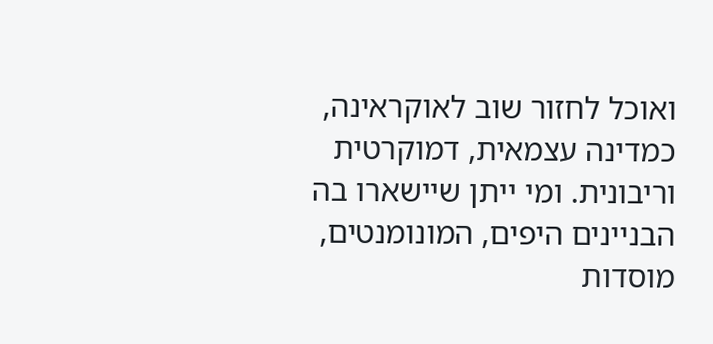ואוכל לחזור שוב לאוקראינה, כמדינה עצמאית, דמוקרטית וריבונית. ומי ייתן שיישארו בה הבניינים היפים, המונומנטים, מוסדות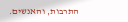התרבות, והאנשים.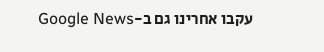עקבו אחרינו גם ב-Google News